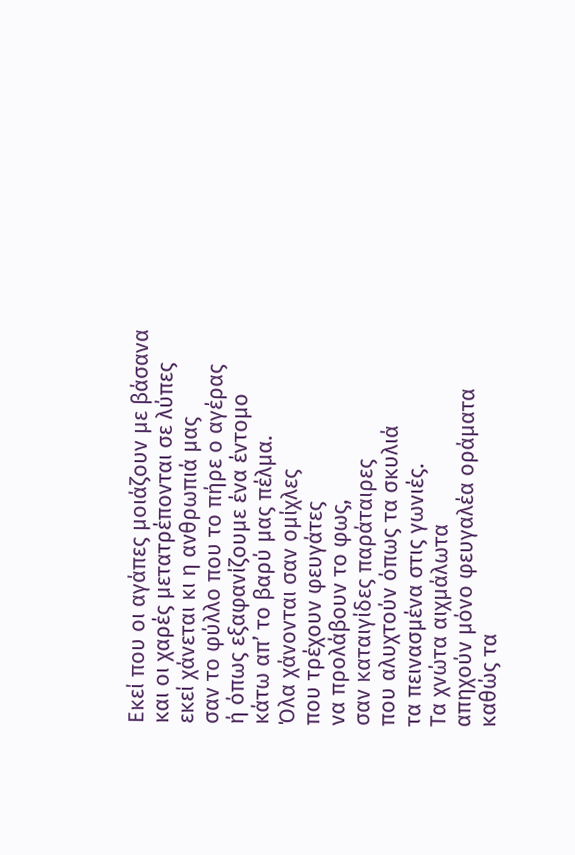Εκεί που οι αγάπες μοιάζουν με βάσανα
και οι χαρές μετατρέπονται σε λύπες
εκεί χάνεται κι η ανθρωπιά μας
σαν το φύλλο που το πήρε ο αγέρας
ή όπως εξαφανίζουμε ένα έντομο
κάτω απ’ το βαρύ μας πέλμα.
Όλα χάνονται σαν ομίχλες
που τρέχουν φευγάτες
να προλάβουν το φως,
σαν καταιγίδες παράταιρες
που αλυχτούν όπως τα σκυλιά
τα πεινασμένα στις γωνιές.
Τα χνώτα αιχμάλωτα
απηχούν μόνο φευγαλέα οράματα
καθώς τα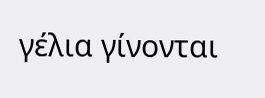γέλια γίνονται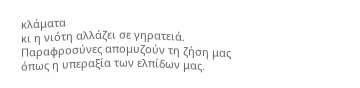κλάματα
κι η νιότη αλλάζει σε γηρατειά.
Παραφροσύνες απομυζούν τη ζήση μας
όπως η υπεραξία των ελπίδων μας.